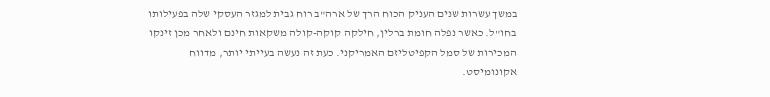במשך עשרות שנים העניק הכוח הרך של ארה"ב רוח גבית למגזר העסקי שלה בפעילותו בחו"ל. כאשר נפלה חומת ברלין, חילקה קוקה-קולה משקאות חינם ולאחר מכן זינקו המכירות של סמל הקפיטליזם האמריקני. כעת זה נעשה בעייתי יותר, מדווח אקונומיסט.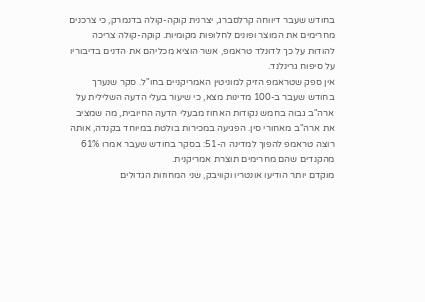בחודש שעבר דיווחה קרלסברג, יצרנית קוקה-קולה בדנמרק, כי צרכנים מחרימים את המוצר ופונים לחלופות מקומיות. קוקה-קולה צריכה להודות על כך לדונלד טראמפ, אשר הוציא מכליהם את הדנים בדיבוריו על סיפוח גרינלנד.
אין ספק שטראמפ הזיק למוניטין האמריקניים בחו"ל. סקר שנערך בחודש שעבר ב-100 מדינות מצא, כי שיעור בעלי הדעה השלילית על ארה"ב גבוה בחמש נקודות האחוז מבעלי הדעה החיובית, מה שמציב את ארה"ב מאחורי סין. הפגיעה במכירות בולטת במיוחד בקנדה, אותה רוצה טראמפ להפוך למדינה ה-51: בסקר בחודש שעבר אמרו 61% מהקנדים שהם מחרימים תוצרת אמריקנית.
מוקדם יותר הודיעו אונטריו וקוויבק, שני המחוזות הגדולים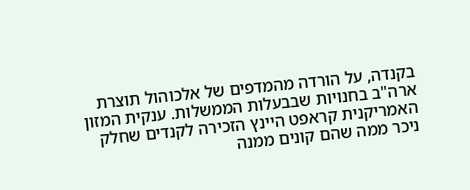בקנדה, על הורדה מהמדפים של אלכוהול תוצרת ארה"ב בחנויות שבבעלות הממשלות. ענקית המזון האמריקנית קראפט היינץ הזכירה לקנדים שחלק ניכר ממה שהם קונים ממנה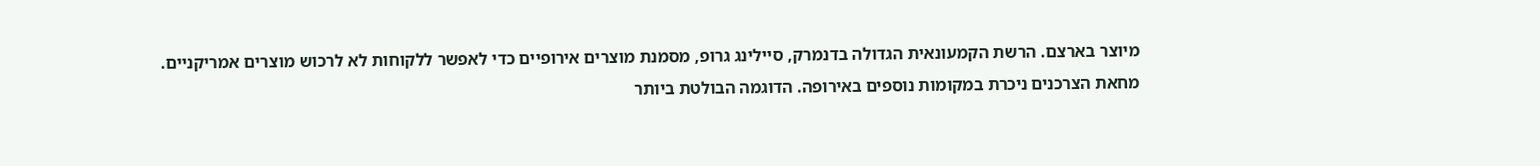מיוצר בארצם. הרשת הקמעונאית הגדולה בדנמרק, סיילינג גרופ, מסמנת מוצרים אירופיים כדי לאפשר ללקוחות לא לרכוש מוצרים אמריקניים.
מחאת הצרכנים ניכרת במקומות נוספים באירופה. הדוגמה הבולטת ביותר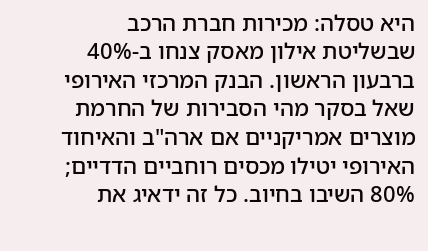היא טסלה: מכירות חברת הרכב שבשליטת אילון מאסק צנחו ב-40% ברבעון הראשון. הבנק המרכזי האירופי שאל בסקר מהי הסבירות של החרמת מוצרים אמריקניים אם ארה"ב והאיחוד האירופי יטילו מכסים רוחביים הדדיים; 80% השיבו בחיוב. כל זה ידאיג את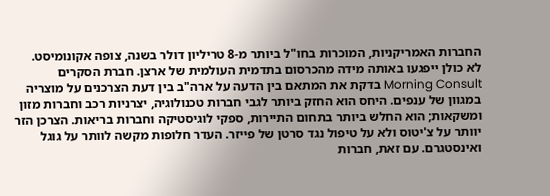החברות האמריקניות, המוכרות בחו"ל ביותר מ-8 טריליון דולר בשנה, צופה אקונומיסט.
לא כולן ייפגעו באותה מידה מהכרסום בתדמית העולמית של ארצן. חברת הסקרים Morning Consult בדקת את המתאם בין הדעה על ארה"ב בין דעת הצרכנים על מוצריה במגוון של ענפים. היחס הוא החזק ביותר לגבי חברות טכנולוגיה, יצרניות רכב וחברות מזון ומשקאות; הוא החלש ביותר בתחום התיירות, ספקי לוגיסטיקה וחברות בריאות. הצרכן הזר יוותר על צ'יטוס ולא על טיפול נגד סרטן של פייזר. העדר חלופות מקשה לוותר על גוגל ואינסטגרם. עם זאת, חברות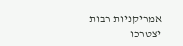אמריקניות רבות יצטרכו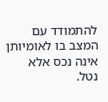להתמודד עם המצב בו לאומיותן אינה נכס אלא נטל.